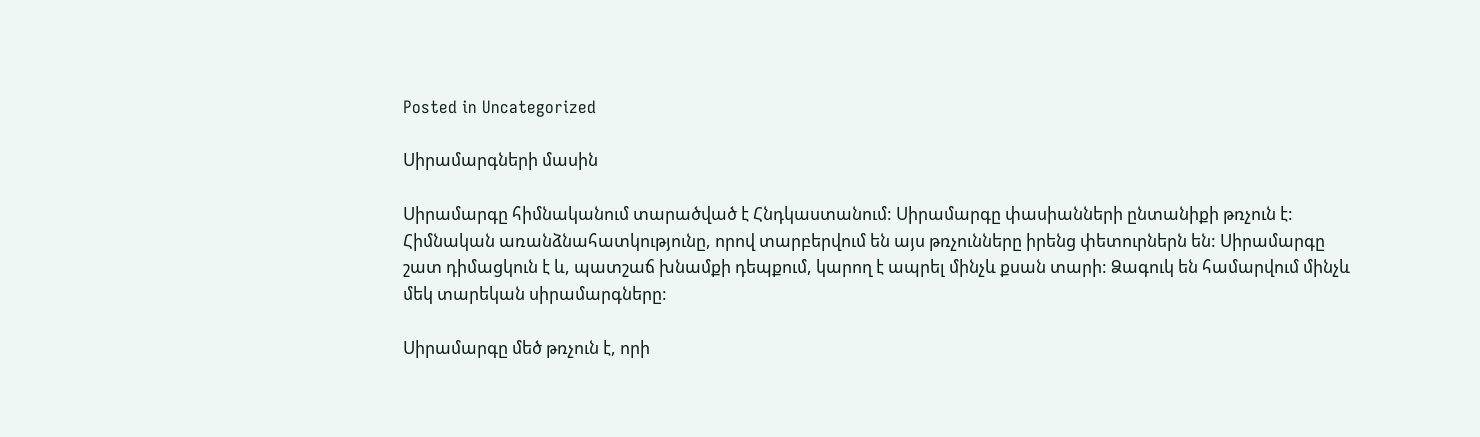Posted in Uncategorized

Սիրամարգների մասին

Սիրամարգը հիմնականում տարածված է Հնդկաստանում: Սիրամարգը փասիանների ընտանիքի թռչուն է: Հիմնական առանձնահատկությունը, որով տարբերվում են այս թռչունները իրենց փետուրներն են: Սիրամարգը շատ դիմացկուն է և, պատշաճ խնամքի դեպքում, կարող է ապրել մինչև քսան տարի: Ձագուկ են համարվում մինչև մեկ տարեկան սիրամարգները:

Սիրամարգը մեծ թռչուն է, որի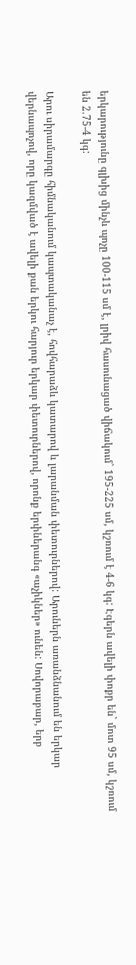երկարությունը գլխից մինչև պոչը 100-115 սմ է, լրիվ հասունացած վիճակում` 195-225 սմ, կշռում է 4-6 կգ: Էգերն ավելի փոքր են` մոտ 95 սմ, կշռում են 2.75-4 կգ:

Արու սիրամարգը հիմնականում կապտականաչ է, հովհարաձև կատարով և լարանման փետուրներով: Արուներն առանձնանում են երկար վերնապոչով, որը կազմված է ավելի քան երկու հարյուր երկար փետուրներով, որոնք երփներանգ «աչիկներ» ունեն: Սովորաբար, երբ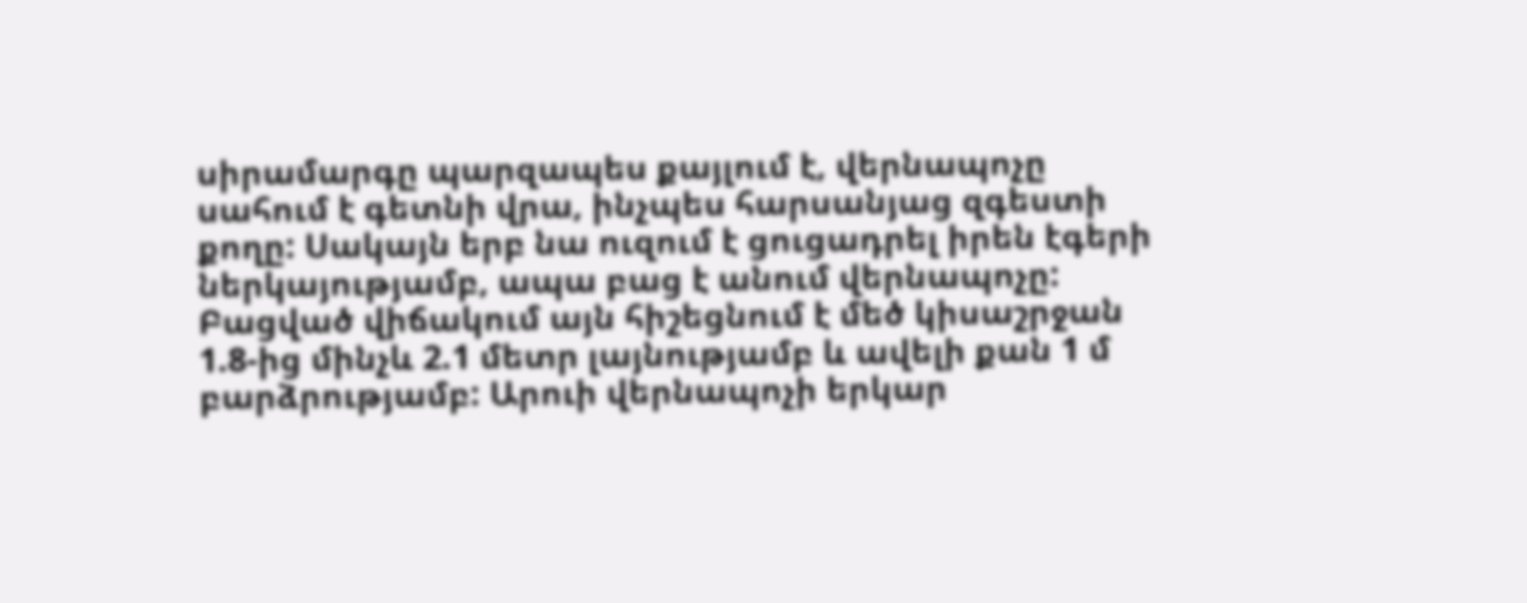սիրամարգը պարզապես քայլում է, վերնապոչը սահում է գետնի վրա, ինչպես հարսանյաց զգեստի քողը: Սակայն երբ նա ուզում է ցուցադրել իրեն էգերի ներկայությամբ, ապա բաց է անում վերնապոչը: Բացված վիճակում այն հիշեցնում է մեծ կիսաշրջան 1.8-ից մինչև 2.1 մետր լայնությամբ և ավելի քան 1 մ բարձրությամբ: Արուի վերնապոչի երկար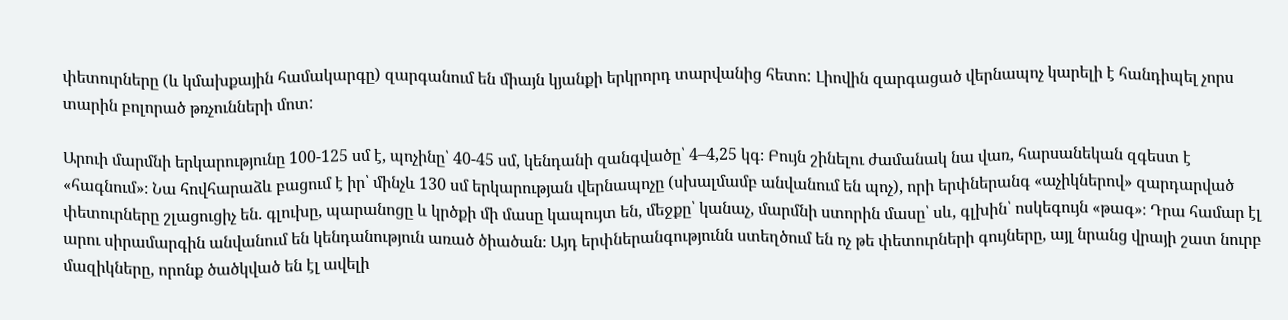փետուրները (և կմախքային համակարգը) զարգանում են միայն կյանքի երկրորդ տարվանից հետո: Լիովին զարգացած վերնապոչ կարելի է հանդիպել չորս տարին բոլորած թռչունների մոտ:

Արուի մարմնի երկարությունը 100-125 սմ է, պոչինը՝ 40-45 սմ, կենդանի զանգվածը՝ 4–4,25 կգ։ Բույն շինելու ժամանակ նա վառ, հարսանեկան զգեստ է «հագնում»։ Նա հովհարաձև բացում է իր՝ մինչև 130 սմ երկարության վերնապոչը (սխալմամբ անվանում են պոչ), որի երփներանգ «աչիկներով» զարդարված փետուրները շլացուցիչ են. գլուխը, պարանոցը և կրծքի մի մասը կապույտ են, մեջքը՝ կանաչ, մարմնի ստորին մասը՝ սև, գլխին՝ ոսկեգույն «թագ»։ Դրա համար էլ արու սիրամարգին անվանում են կենդանություն առած ծիածան։ Այդ երփներանգությունն ստեղծում են ոչ թե փետուրների գույները, այլ նրանց վրայի շատ նուրբ մազիկները, որոնք ծածկված են էլ ավելի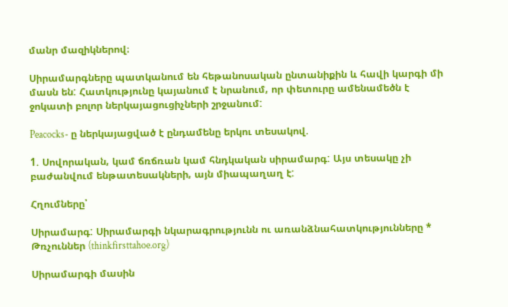մանր մազիկներով։

Սիրամարգները պատկանում են հեթանոսական ընտանիքին և հավի կարգի մի մասն են: Հատկությունը կայանում է նրանում, որ փետուրը ամենամեծն է ջոկատի բոլոր ներկայացուցիչների շրջանում:

Peacocks- ը ներկայացված է ընդամենը երկու տեսակով.

1. Սովորական, կամ ճռճռան կամ հնդկական սիրամարգ: Այս տեսակը չի բաժանվում ենթատեսակների, այն միապաղաղ է:

Հղումները՝

Սիրամարգ: Սիրամարգի նկարագրությունն ու առանձնահատկությունները * Թռչուններ (thinkfirsttahoe.org)

Սիրամարգի մասին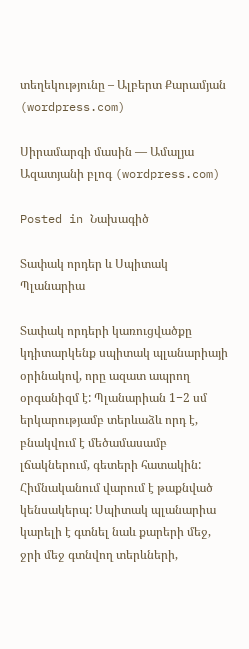տեղեկությունը – Ալբերտ Քարամյան (wordpress.com)

Սիրամարգի մասին — Ամալյա Ազատյանի բլոգ (wordpress.com)

Posted in Նախագիծ

Տափակ որդեր և Սպիտակ Պլանարիա

Տափակ որդերի կառուցվածքը կդիտարկենք սպիտակ պլանարիայի օրինակով, որը ազատ ապրող օրգանիզմ է: Պլանարիան 1−2 սմ երկարությամբ տերևաձև որդ է, բնակվում է մեծամասամբ լճակներում, գետերի հատակին: Հիմնականում վարում է թաքնված կենսակերպ: Սպիտակ պլանարիա կարելի է գտնել նաև քարերի մեջ, ջրի մեջ գտնվող տերևների,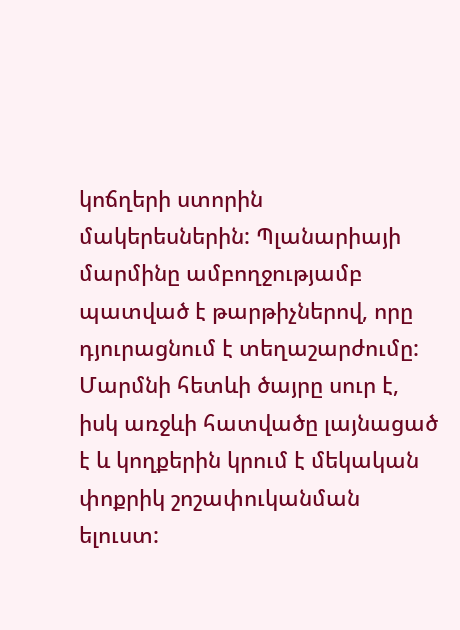կոճղերի ստորին մակերեսներին: Պլանարիայի մարմինը ամբողջությամբ պատված է թարթիչներով, որը դյուրացնում է տեղաշարժումը: Մարմնի հետևի ծայրը սուր է, իսկ առջևի հատվածը լայնացած է և կողքերին կրում է մեկական փոքրիկ շոշափուկանման ելուստ: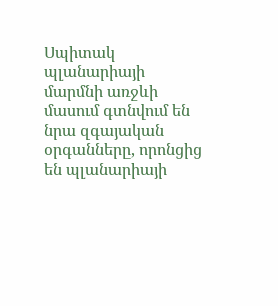Սպիտակ պլանարիայի մարմնի առջևի մասում գտնվում են նրա զգայական օրգանները, որոնցից են պլանարիայի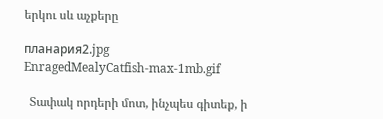երկու սև աչքերը

планария2.jpg
EnragedMealyCatfish-max-1mb.gif

  Տափակ որդերի մոտ, ինչպես գիտեք, ի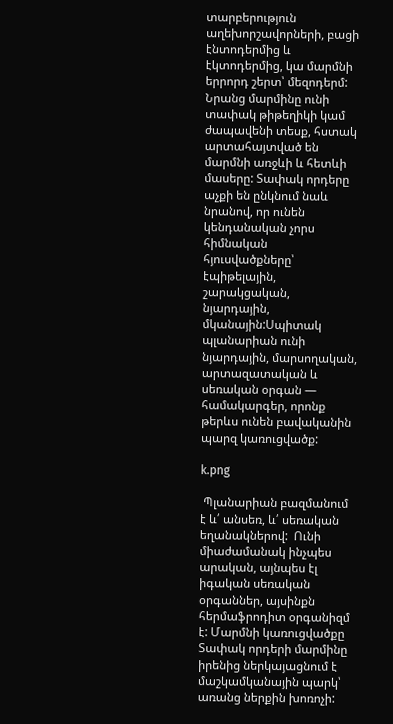տարբերություն աղեխորշավորների, բացի էնտոդերմից և էկտոդերմից, կա մարմնի երրորդ շերտ՝ մեզոդերմ: Նրանց մարմինը ունի տափակ թիթեղիկի կամ ժապավենի տեսք, հստակ արտահայտված են մարմնի առջևի և հետևի մասերը: Տափակ որդերը աչքի են ընկնում նաև նրանով, որ ունեն կենդանական չորս հիմնական հյուսվածքները՝ էպիթելային, շարակցական, նյարդային, մկանային:Սպիտակ պլանարիան ունի նյարդային, մարսողական, արտազատական և սեռական օրգան — համակարգեր, որոնք թերևս ունեն բավականին պարզ կառուցվածք:

k.png

 Պլանարիան բազմանում է և՛ անսեռ, և՛ սեռական եղանակներով:  Ունի միաժամանակ ինչպես արական, այնպես էլ իգական սեռական օրգաններ, այսինքն հերմաֆրոդիտ օրգանիզմ է: Մարմնի կառուցվածքը Տափակ որդերի մարմինը իրենից ներկայացնում է մաշկամկանային պարկ՝ առանց ներքին խոռոչի: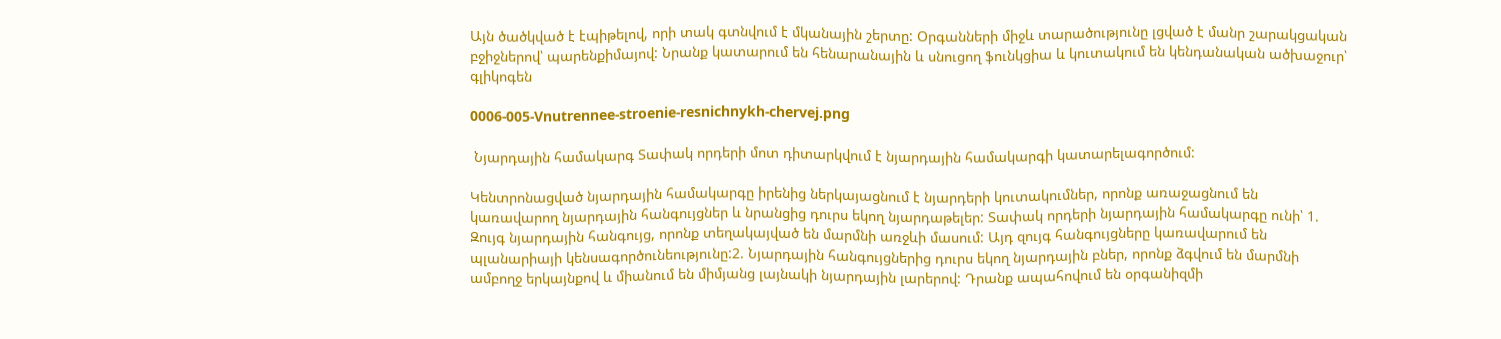Այն ծածկված է էպիթելով, որի տակ գտնվում է մկանային շերտը: Օրգանների միջև տարածությունը լցված է մանր շարակցական բջիջներով՝ պարենքիմայով: Նրանք կատարում են հենարանային և սնուցող ֆունկցիա և կուտակում են կենդանական ածխաջուր՝ գլիկոգեն

0006-005-Vnutrennee-stroenie-resnichnykh-chervej.png

 Նյարդային համակարգ Տափակ որդերի մոտ դիտարկվում է նյարդային համակարգի կատարելագործում:

Կենտրոնացված նյարդային համակարգը իրենից ներկայացնում է նյարդերի կուտակումներ, որոնք առաջացնում են կառավարող նյարդային հանգույցներ և նրանցից դուրս եկող նյարդաթելեր: Տափակ որդերի նյարդային համակարգը ունի՝ 1. Զույգ նյարդային հանգույց, որոնք տեղակայված են մարմնի առջևի մասում: Այդ զույգ հանգույցները կառավարում են պլանարիայի կենսագործունեությունը:2. Նյարդային հանգույցներից դուրս եկող նյարդային բներ, որոնք ձգվում են մարմնի ամբողջ երկայնքով և միանում են միմյանց լայնակի նյարդային լարերով: Դրանք ապահովում են օրգանիզմի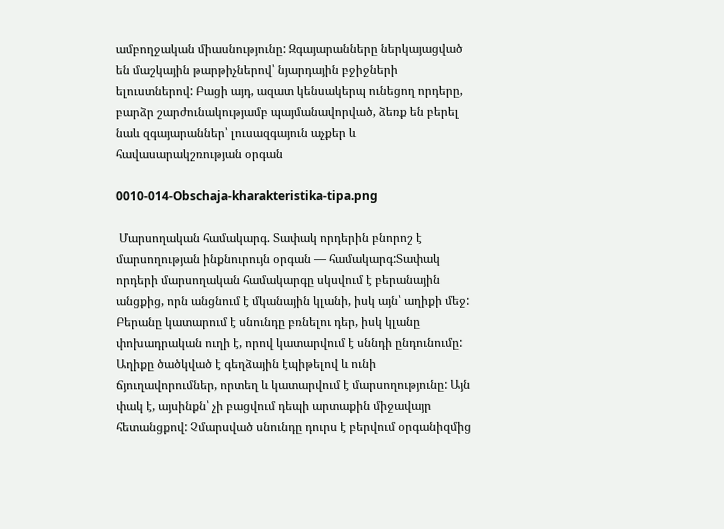ամբողջական միասնությունը: Զգայարանները ներկայացված են մաշկային թարթիչներով՝ նյարդային բջիջների ելուստներով: Բացի այդ, ազատ կենսակերպ ունեցող որդերը, բարձր շարժունակությամբ պայմանավորված, ձեռք են բերել նաև զգայարաններ՝ լուսազգայուն աչքեր և հավասարակշռության օրգան

0010-014-Obschaja-kharakteristika-tipa.png

 Մարսողական համակարգ. Տափակ որդերին բնորոշ է մարսողության ինքնուրույն օրգան — համակարգ:Տափակ որդերի մարսողական համակարգը սկսվում է բերանային անցքից, որն անցնում է մկանային կլանի, իսկ այն՝ աղիքի մեջ: Բերանը կատարում է սնունդը բռնելու դեր, իսկ կլանը փոխադրական ուղի է, որով կատարվում է սննդի ընդունումը: Աղիքը ծածկված է գեղձային էպիթելով և ունի ճյուղավորումներ, որտեղ և կատարվում է մարսողությունը: Այն փակ է, այսինքն՝ չի բացվում դեպի արտաքին միջավայր հետանցքով: Չմարսված սնունդը դուրս է բերվում օրգանիզմից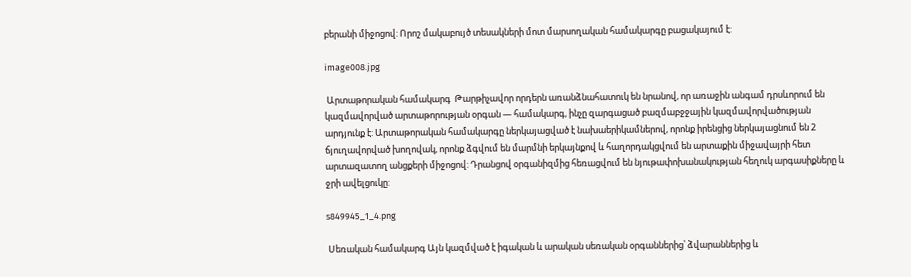բերանի միջոցով: Որոշ մակաբույծ տեսակների մոտ մարսողական համակարգը բացակայում է:

image008.jpg

 Արտաթորական համակարգ  Թարթիչավոր որդերն առանձնահատուկ են նրանով, որ առաջին անգամ դրսևորում են կազմավորված արտաթորության օրգան — համակարգ, ինչը զարգացած բազմաբջջային կազմավորվածության արդյունք է: Արտաթորական համակարգը ներկայացված է նախաերիկամներով, որոնք իրենցից ներկայացնում են 2 ճյուղավորված խողովակ, որոնք ձգվում են մարմնի երկայնքով և հաղորդակցվում են արտաքին միջավայրի հետ արտազատող անցքերի միջոցով: Դրանցով օրգանիզմից հեռացվում են նյութափոխանակության հեղուկ արգասիքները և ջրի ավելցուկը:

s849945_1_4.png

 Սեռական համակարգ Այն կազմված է իգական և արական սեռական օրգաններից՝ ձվարաններից և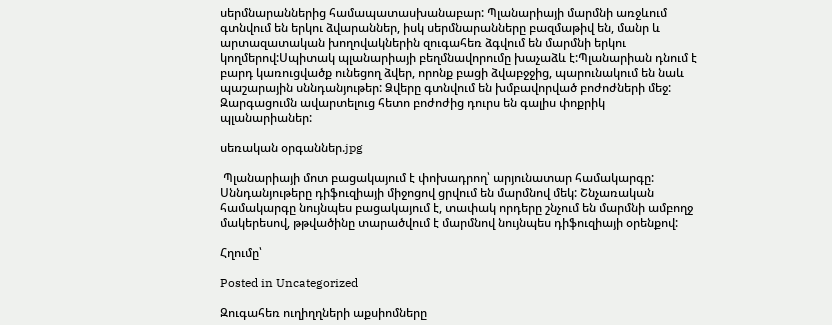սերմնարաններից համապատասխանաբար: Պլանարիայի մարմնի առջևում գտնվում են երկու ձվարաններ, իսկ սերմնարանները բազմաթիվ են, մանր և արտազատական խողովակներին զուգահեռ ձգվում են մարմնի երկու կողմերով:Սպիտակ պլանարիայի բեղմնավորումը խաչաձև է:Պլանարիան դնում է բարդ կառուցվածք ունեցող ձվեր, որոնք բացի ձվաբջջից, պարունակում են նաև պաշարային սննդանյութեր: Ձվերը գտնվում են խմբավորված բոժոժների մեջ: Զարգացումն ավարտելուց հետո բոժոժից դուրս են գալիս փոքրիկ պլանարիաներ:

սեռական օրգաններ.jpg

 Պլանարիայի մոտ բացակայում է փոխադրող՝ արյունատար համակարգը: Սննդանյութերը դիֆուզիայի միջոցով ցրվում են մարմնով մեկ: Շնչառական համակարգը նույնպես բացակայում է, տափակ որդերը շնչում են մարմնի ամբողջ մակերեսով, թթվածինը տարածվում է մարմնով նույնպես դիֆուզիայի օրենքով:

Հղումը՝

Posted in Uncategorized

Զուգահեռ ուղիղղների աքսիոմները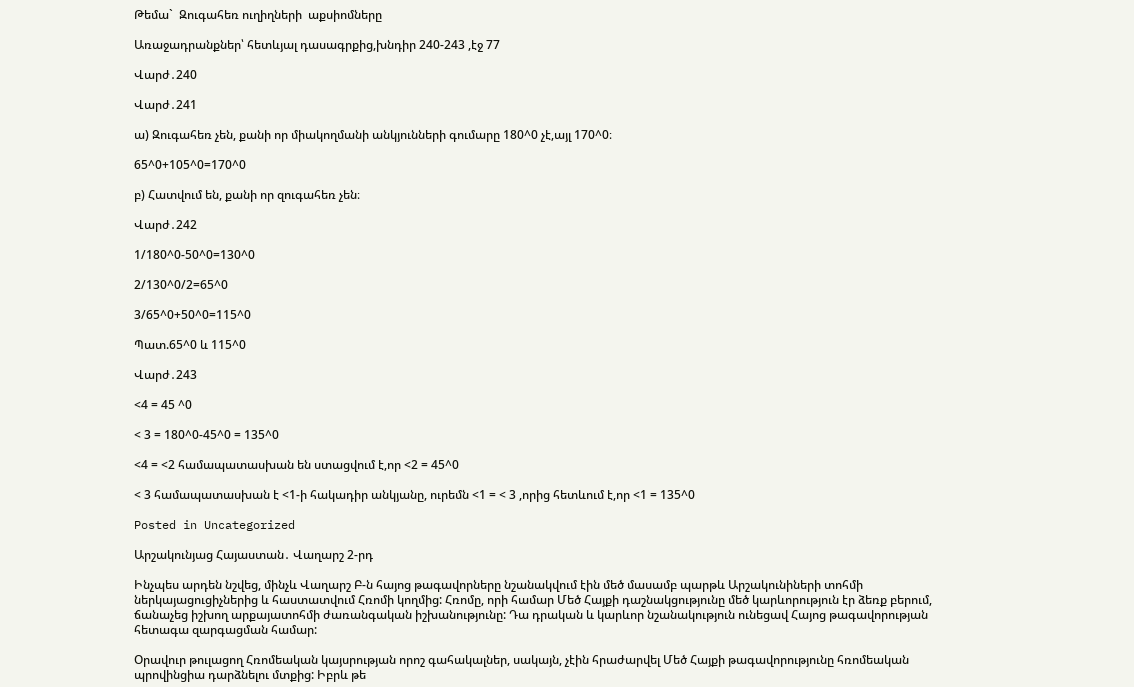Թեմա`  Զուգահեռ ուղիղների  աքսիոմները

Առաջադրանքներ՝ հետևյալ դասագրքից,խնդիր 240-243 ,էջ 77

Վարժ․240

Վարժ․241

ա) Զուգահեռ չեն, քանի որ միակողմանի անկյունների գումարը 180^0 չէ,այլ 170^0։

65^0+105^0=170^0

բ) Հատվում են, քանի որ զուգահեռ չեն։

Վարժ․242

1/180^0-50^0=130^0

2/130^0/2=65^0

3/65^0+50^0=115^0

Պատ.65^0 և 115^0

Վարժ․243

<4 = 45 ^0

< 3 = 180^0-45^0 = 135^0

<4 = <2 համապատասխան են ստացվում է,որ <2 = 45^0

< 3 համապատասխան է <1-ի հակադիր անկյանը, ուրեմն <1 = < 3 ,որից հետևում է,որ <1 = 135^0

Posted in Uncategorized

Արշակունյաց Հայաստան․ Վաղարշ 2-րդ

Ինչպես արդեն նշվեց, մինչև Վաղարշ Բ-ն հայոց թագավորները նշանակվում էին մեծ մասամբ պարթև Արշակունիների տոհմի ներկայացուցիչներից և հաստատվում Հռոմի կողմից: Հռոմը, որի համար Մեծ Հայքի դաշնակցությունը մեծ կարևորություն էր ձեռք բերում, ճանաչեց իշխող արքայատոհմի ժառանգական իշխանությունը: Դա դրական և կարևոր նշանակություն ունեցավ Հայոց թագավորության հետագա զարգացման համար:

Օրավուր թուլացող Հռոմեական կայսրության որոշ գահակալներ, սակայն, չէին հրաժարվել Մեծ Հայքի թագավորությունը հռոմեական պրովինցիա դարձնելու մտքից: Իբրև թե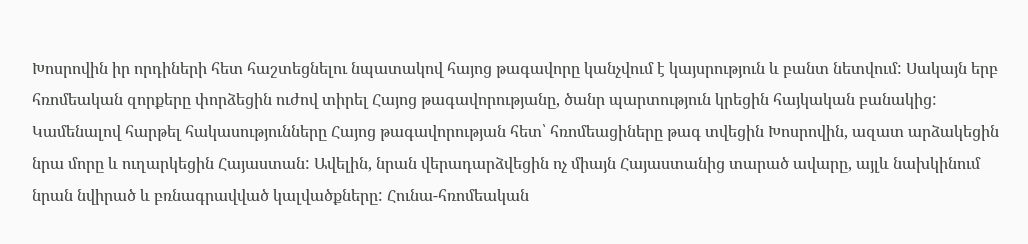Խոսրովին իր որդիների հետ հաշտեցնելու նպատակով հայոց թագավորը կանչվում է կայսրություն և բանտ նետվում: Սակայն երբ հռոմեական զորքերը փորձեցին ուժով տիրել Հայոց թագավորությանը, ծանր պարտություն կրեցին հայկական բանակից: Կամենալով հարթել հակասությունները Հայոց թագավորության հետ՝ հռոմեացիները թագ տվեցին Խոսրովին, ազատ արձակեցին նրա մորը և ուղարկեցին Հայաստան: Ավելին, նրան վերադարձվեցին ոչ միայն Հայաստանից տարած ավարը, այլև նախկինում նրան նվիրած և բռնագրավված կալվածքները: Հունա-հռոմեական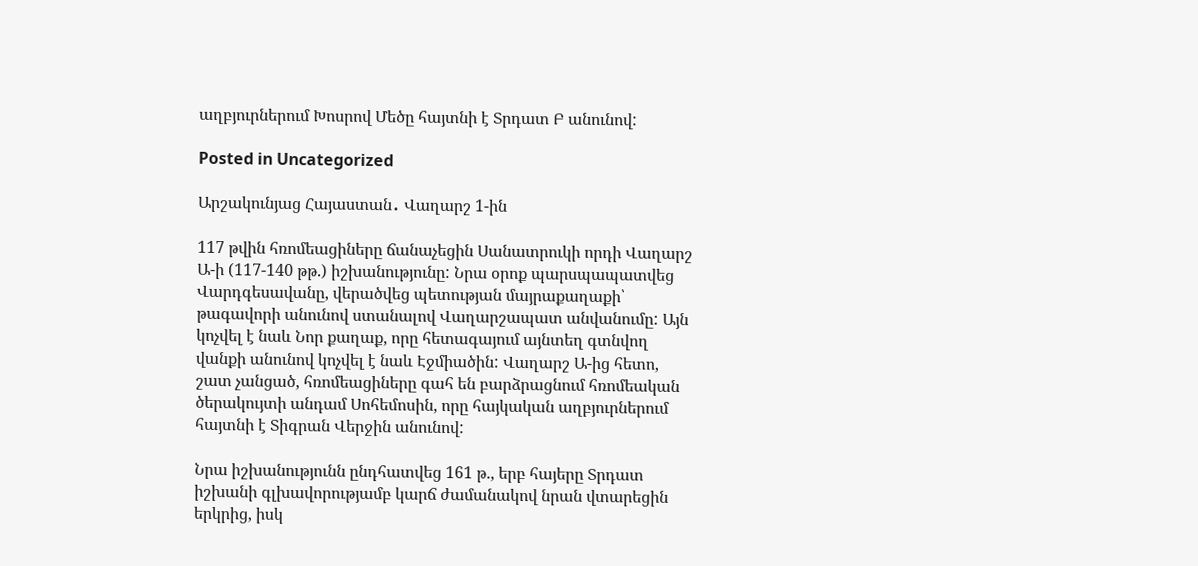աղբյուրներում Խոսրով Մեծը հայտնի է Տրդատ Բ անունով:

Posted in Uncategorized

Արշակունյաց Հայաստան․ Վաղարշ 1-ին

117 թվին հռոմեացիները ճանաչեցին Սանատրուկի որդի Վաղարշ Ա-ի (117-140 թթ.) իշխանությունը: Նրա օրոք պարսպապատվեց Վարդգեսավանը, վերածվեց պետության մայրաքաղաքի՝ թագավորի անունով ստանալով Վաղարշապատ անվանումը: Այն կոչվել է նաև Նոր քաղաք, որը հետագայում այնտեղ գտնվող վանքի անունով կոչվել է նաև Էջմիածին: Վաղարշ Ա-ից հետո, շատ չանցած, հռոմեացիները գահ են բարձրացնում հռոմեական ծերակույտի անդամ Սոհեմոսին, որը հայկական աղբյուրներում հայտնի է Տիգրան Վերջին անունով:

Նրա իշխանությունն ընդհատվեց 161 թ., երբ հայերը Տրդատ իշխանի գլխավորությամբ կարճ ժամանակով նրան վտարեցին երկրից, իսկ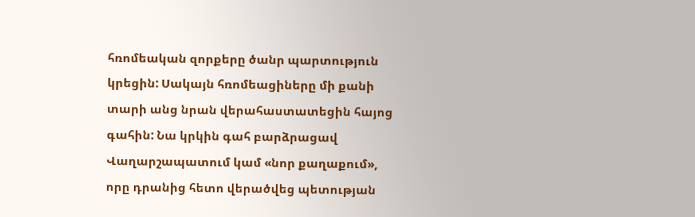հռոմեական զորքերը ծանր պարտություն կրեցին: Սակայն հռոմեացիները մի քանի տարի անց նրան վերահաստատեցին հայոց գահին: Նա կրկին գահ բարձրացավ Վաղարշապատում կամ «նոր քաղաքում», որը դրանից հետո վերածվեց պետության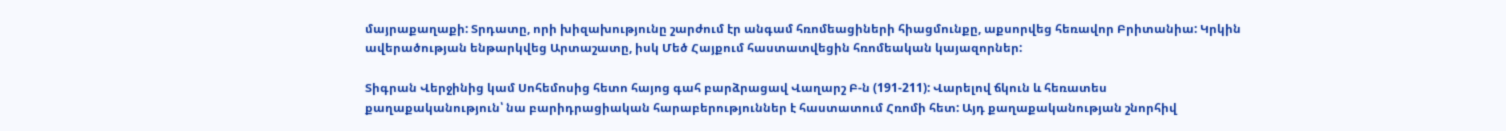մայրաքաղաքի: Տրդատը, որի խիզախությունը շարժում էր անգամ հռոմեացիների հիացմունքը, աքսորվեց հեռավոր Բրիտանիա: Կրկին ավերածության ենթարկվեց Արտաշատը, իսկ Մեծ Հայքում հաստատվեցին հռոմեական կայազորներ:

Տիգրան Վերջինից կամ Սոհեմոսից հետո հայոց գահ բարձրացավ Վաղարշ Բ-ն (191-211): Վարելով ճկուն և հեռատես քաղաքականություն՝ նա բարիդրացիական հարաբերություններ է հաստատում Հռոմի հետ: Այդ քաղաքականության շնորհիվ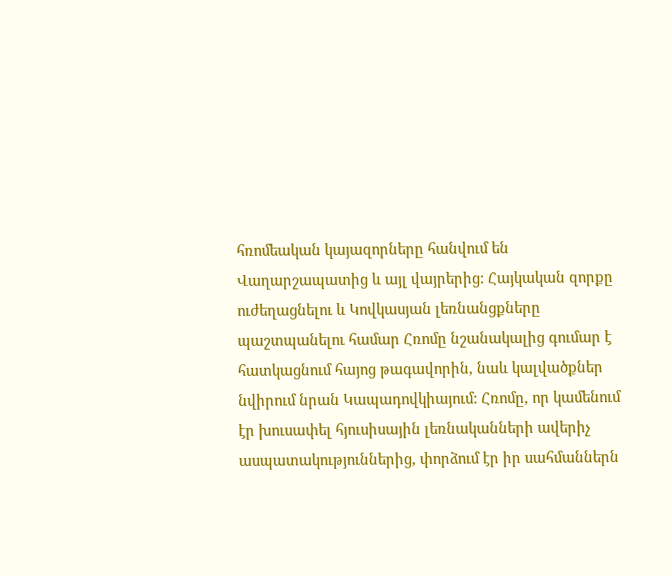հռոմեական կայազորները հանվում են Վաղարշապատից և այլ վայրերից: Հայկական զորքը ուժեղացնելու և Կովկասյան լեռնանցքները պաշտպանելու համար Հռոմը նշանակալից գումար է հատկացնում հայոց թագավորին, նաև կալվածքներ նվիրում նրան Կապադովկիայում: Հռոմը, որ կամենում էր խուսափել հյուսիսային լեռնականների ավերիչ ասպատակություններից, փորձում էր իր սահմաններն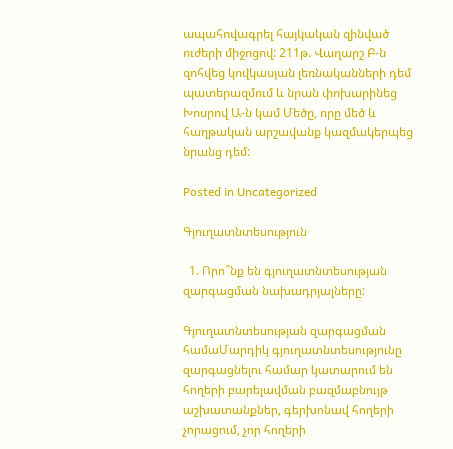ապահովագրել հայկական զինված ուժերի միջոցով: 211թ. Վաղարշ Բ-ն զոհվեց կովկասյան լեռնականների դեմ պատերազմում և նրան փոխարինեց Խոսրով Ա-ն կամ Մեծը, որը մեծ և հաղթական արշավանք կազմակերպեց նրանց դեմ:

Posted in Uncategorized

Գյուղատնտեսություն

  1. Որո՞նք են գյուղատնտեսության զարգացման նախադրյալները:

Գյուղատնտեսության զարգացման համաՄարդիկ գյուղատնտեսությունը զարգացնելու համար կատարում են հողերի բարելավման բազմաբնույթ աշխատանքներ, գերխոնավ հողերի չորացում, չոր հողերի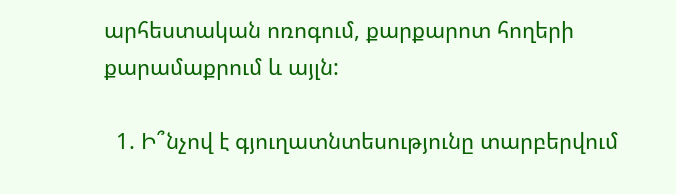արհեստական ոռոգում, քարքարոտ հողերի քարամաքրում և այլն:

  1. Ի՞նչով է գյուղատնտեսությունը տարբերվում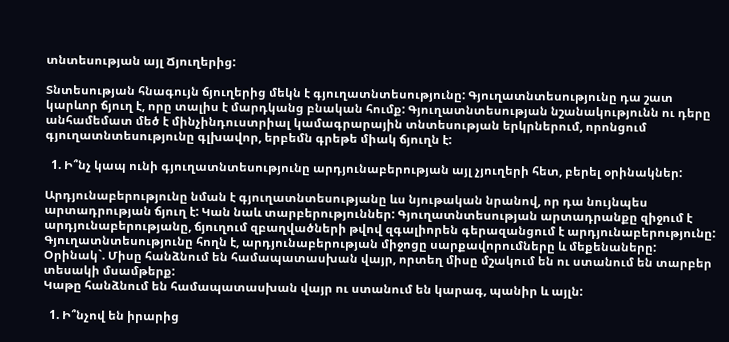տնտեսության այլ Ճյուղերից:

Տնտեսության հնագույն ճյուղերից մեկն է գյուղատնտեսությունը: Գյուղատնտեսությունը դա շատ կարևոր ճյուղ է, որը տալիս է մարդկանց բնական հումք: Գյուղատնտեսության նշանակությունն ու դերը անհամեմատ մեծ է մինչինդուստրիալ կամագրարային տնտեսության երկրներում, որոնցում գյուղատնտեսությունը գլխավոր, երբեմն գրեթե միակ ճյուղն է:

  1. Ի՞նչ կապ ունի գյուղատնտեսությունը արդյունաբերության այլ չյուղերի հետ, բերել օրինակներ:

Արդյունաբերությունը նման է գյուղատնտեսությանը ևս նյութական նրանով, որ դա նույնպես արտադրության ճյուղ է: Կան նաև տարբերություններ: Գյուղատնտեսության արտադրանքը զիջում է արդյունաբերությանը, ճյուղում զբաղվածների թվով զգալիորեն գերազանցում է արդյունաբերությունը: Գյուղատնտեսությունը հողն է, արդյունաբերության միջոցը սարքավորումները և մեքենաները:
Օրինակ`. Միսը հանձնում են համապատասխան վայր, որտեղ միսը մշակում են ու ստանում են տարբեր տեսակի մսամթերք:
Կաթը հանձնում են համապատասխան վայր ու ստանում են կարագ, պանիր և այլն:

  1. Ի՞նչով են իրարից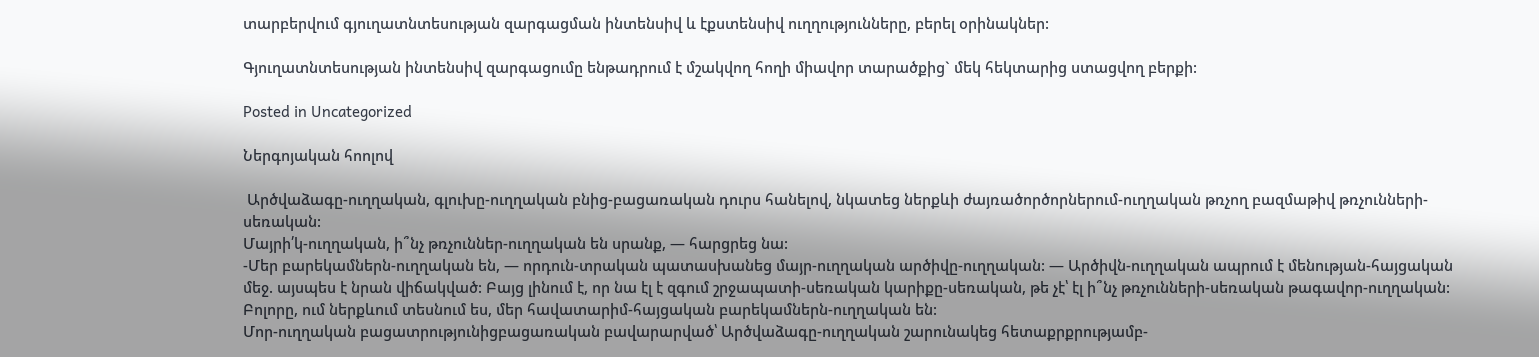տարբերվում գյուղատնտեսության զարգացման ինտենսիվ և էքստենսիվ ուղղությունները, բերել օրինակներ:

Գյուղատնտեսության ինտենսիվ զարգացումը ենթադրում է մշակվող հողի միավոր տարածքից` մեկ հեկտարից ստացվող բերքի:

Posted in Uncategorized

Ներգոյական հոոլով

 Արծվաձագը-ուղղական, գլուխը-ուղղական բնից-բացառական դուրս հանելով, նկատեց ներքևի ժայռածործորներում-ուղղական թռչող բազմաթիվ թռչունների-սեռական:
Մայրի՛կ-ուղղական, ի՞նչ թռչուններ-ուղղական են սրանք, — հարցրեց նա:
-Մեր բարեկամներն-ուղղական են, — որդուն-տրական պատասխանեց մայր-ուղղական արծիվը-ուղղական: — Արծիվն-ուղղական ապրում է մենության-հայցական մեջ. այսպես է նրան վիճակված: Բայց լինում է, որ նա էլ է զգում շրջապատի-սեռական կարիքը-սեռական, թե չէ՝ էլ ի՞նչ թռչունների-սեռական թագավոր-ուղղական: Բոլորը, ում ներքևում տեսնում ես, մեր հավատարիմ-հայցական բարեկամներն-ուղղական են:
Մոր-ուղղական բացատրությունիցբացառական բավարարված՝ Արծվաձագը-ուղղական շարունակեց հետաքրքրությամբ-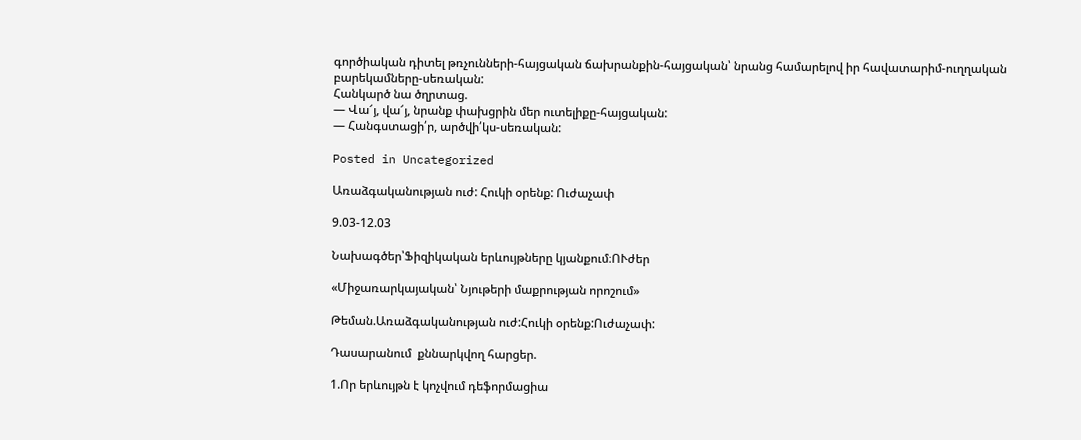գործիական դիտել թռչունների-հայցական ճախրանքին-հայցական՝ նրանց համարելով իր հավատարիմ-ուղղական բարեկամները-սեռական:
Հանկարծ նա ծղրտաց.
— Վա՜յ, վա՜յ, նրանք փախցրին մեր ուտելիքը-հայցական:
— Հանգստացի՛ր, արծվի՛կս-սեռական:

Posted in Uncategorized

Առաձգականության ուժ: Հուկի օրենք: Ուժաչափ

9.03-12.03

Նախագծեր՝Ֆիզիկական երևույթները կյանքում։ՈՒժեր

«Միջառարկայական՝ Նյութերի մաքրության որոշում»

Թեման.Առաձգականության ուժ:Հուկի օրենք:Ուժաչափ:

Դասարանում  քննարկվող հարցեր.

1.Որ երևույթն է կոչվում դեֆորմացիա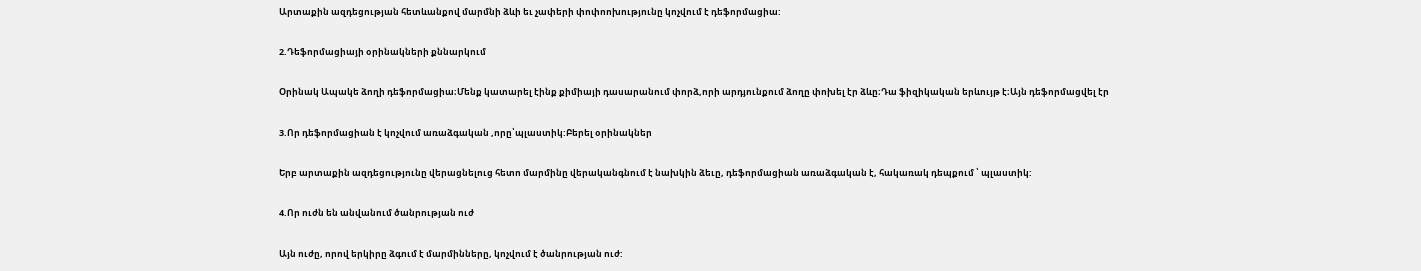Արտաքին ազդեցության հետևանքով մարմնի ձևի եւ չափերի փոփոոխությունը կոչվում է դեֆորմացիա:

2.Դեֆորմացիայի օրինակների քննարկում

Օրինակ Ապակե ձողի դեֆորմացիա։Մենք կատարել էինք քիմիայի դասարանում փորձ,որի արդյունքում ձողը փոխել էր ձևը։Դա ֆիզիկական երևույթ է։Այն դեֆորմացվել էր

3.Որ դեֆորմացիան է կոչվում առաձգական ,որը՝պլաստիկ:Բերել օրինակներ

Երբ արտաքին ազդեցությունը վերացնելուց հետո մարմինը վերականգնում է նախկին ձեւը, դեֆորմացիան առաձգական է, հակառակ դեպքում ՝ պլաստիկ:

4.Որ ուժն են անվանում ծանրության ուժ

Այն ուժը, որով երկիրը ձգում է մարմինները, կոչվում է ծանրության ուժ: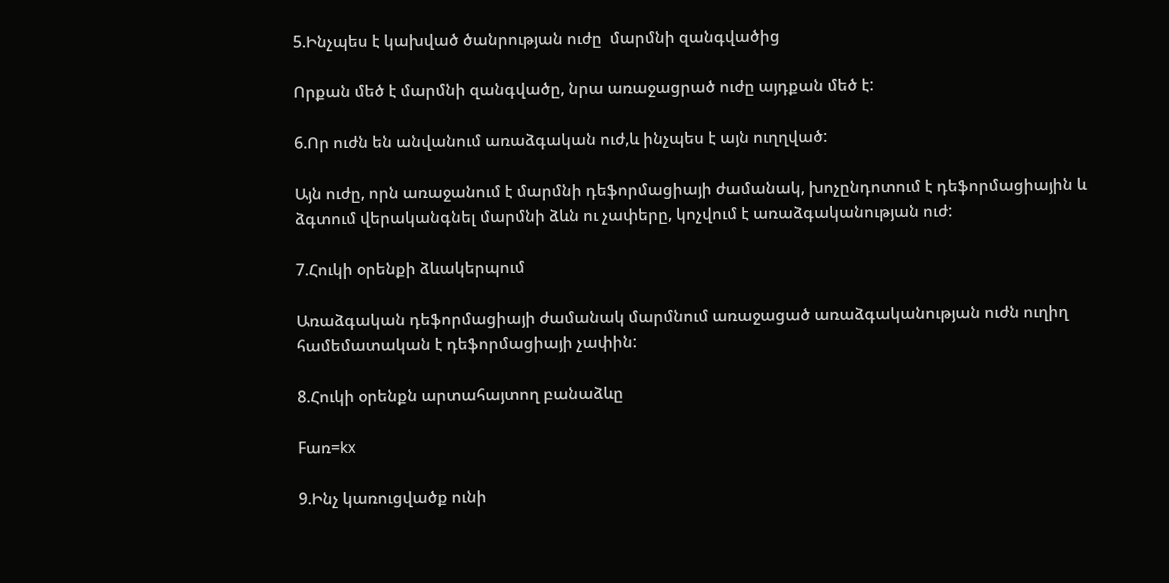5.Ինչպես է կախված ծանրության ուժը  մարմնի զանգվածից

Որքան մեծ է մարմնի զանգվածը, նրա առաջացրած ուժը այդքան մեծ է:

6.Որ ուժն են անվանում առաձգական ուժ,և ինչպես է այն ուղղված:

Այն ուժը, որն առաջանում է մարմնի դեֆորմացիայի ժամանակ, խոչընդոտում է դեֆորմացիային և ձգտում վերականգնել մարմնի ձևն ու չափերը, կոչվում է առաձգականության ուժ:

7.Հուկի օրենքի ձևակերպում

Առաձգական դեֆորմացիայի ժամանակ մարմնում առաջացած առաձգականության ուժն ուղիղ համեմատական է դեֆորմացիայի չափին:

8.Հուկի օրենքն արտահայտող բանաձևը

Fառ=kx

9.Ինչ կառուցվածք ունի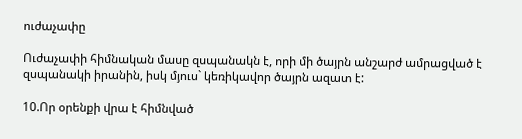ուժաչափը

Ուժաչափի հիմնական մասը զսպանակն է, որի մի ծայրն անշարժ ամրացված է զսպանակի իրանին, իսկ մյուս` կեռիկավոր ծայրն ազատ է:

10.Որ օրենքի վրա է հիմնված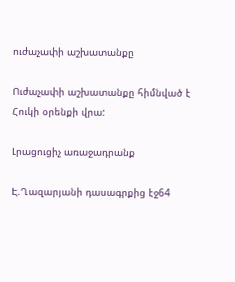ուժաչափի աշխատանքը

Ուժաչափի աշխատանքը հիմնված է Հուկի օրենքի վրա:

Լրացուցիչ առաջադրանք

Է.Ղազարյանի դասագրքից էջ64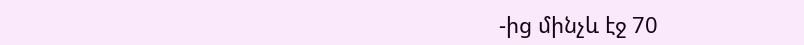-ից մինչև էջ 70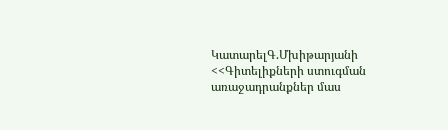ԿատարելԳ.Մխիթարյանի <<Գիտելիքների ստուգման առաջադրանքներ մաս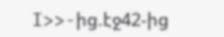I>>-ից.էջ42-ից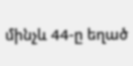մինչև 44-ը եղած